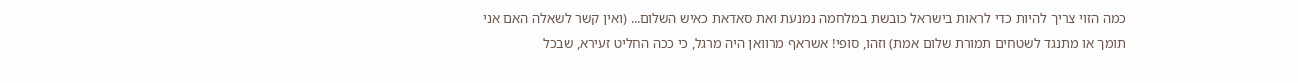כמה הזוי צריך להיות כדי לראות בישראל כובשת במלחמה נמנעת ואת סאדאת כאיש השלום... (ואין קשר לשאלה האם אני תומך או מתנגד לשטחים תמורת שלום אמת) וזהו, סופי! אשראף מרוואן היה מרגל, כי ככה החליט זעירא, שבכל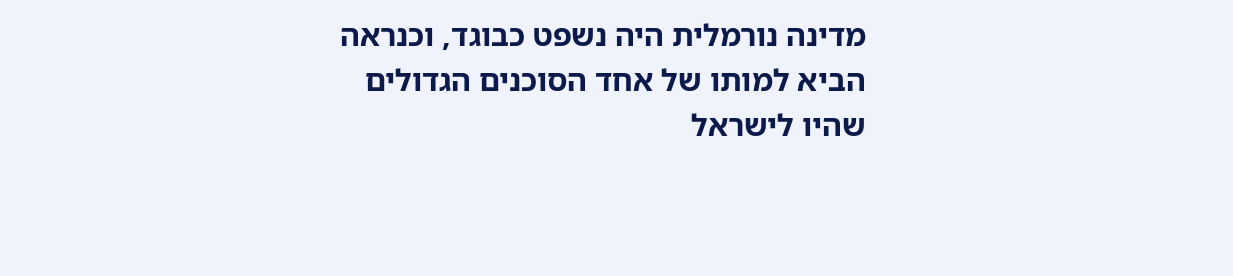מדינה נורמלית היה נשפט כבוגד, וכנראה הביא למותו של אחד הסוכנים הגדולים שהיו לישראל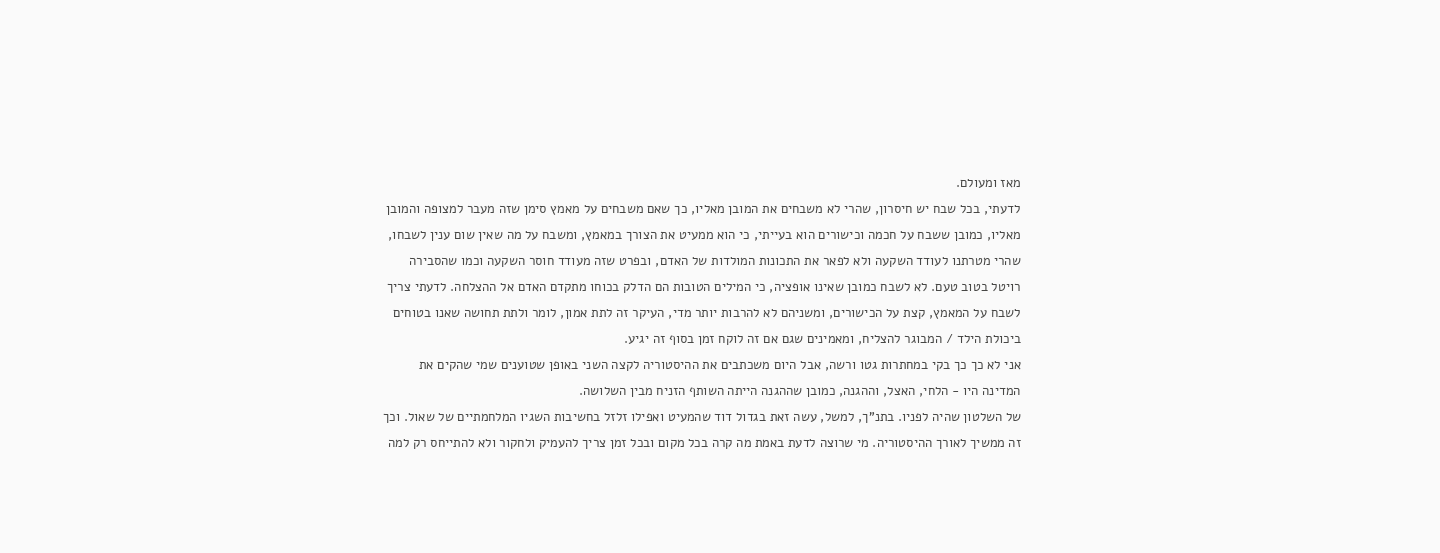מאז ומעולם.
לדעתי, בכל שבח יש חיסרון, שהרי לא משבחים את המובן מאליו, כך שאם משבחים על מאמץ סימן שזה מעבר למצופה והמובן מאליו, כמובן ששבח על חכמה וכישורים הוא בעייתי, כי הוא ממעיט את הצורך במאמץ, ומשבח על מה שאין שום ענין לשבחו, שהרי מטרתנו לעודד השקעה ולא לפאר את התכונות המולדות של האדם, ובפרט שזה מעודד חוסר השקעה וכמו שהסבירה רויטל בטוב טעם. לא לשבח כמובן שאינו אופציה, כי המילים הטובות הם הדלק בכוחו מתקדם האדם אל ההצלחה. לדעתי צריך לשבח על המאמץ, קצת על הכישורים, ומשניהם לא להרבות יותר מדי, העיקר זה לתת אמון, לומר ולתת תחושה שאנו בטוחים ביכולת הילד / המבוגר להצליח, ומאמינים שגם אם זה לוקח זמן בסוף זה יגיע.
אני לא כך כך בקי במחתרות גטו ורשה, אבל היום משכתבים את ההיסטוריה לקצה השני באופן שטוענים שמי שהקים את המדינה היו - הלחי, האצל, וההגנה, כמובן שההגנה הייתה השותף הזניח מבין השלושה.
של השלטון שהיה לפניו. בתנ"ך, למשל, עשה זאת בגדול דוד שהמעיט ואפילו זלזל בחשיבות השגיו המלחמתיים של שאול. וכך זה ממשיך לאורך ההיסטוריה. מי שרוצה לדעת באמת מה קרה בכל מקום ובכל זמן צריך להעמיק ולחקור ולא להתייחס רק למה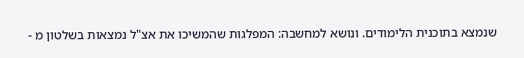שנמצא בתוכנית הלימודים. ונושא למחשבה: המפלגות שהמשיכו את אצ"ל נמצאות בשלטון מ -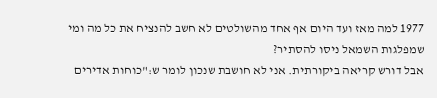1977 למה מאז ועד היום אף אחד מהשולטים לא חשב להנציח את כל מה ומי שמפלגות השמאל ניסו להסתיר?
אבל דורש קריאה ביקורתית. אני לא חושבת שנכון לומר ש:"כוחות אדירים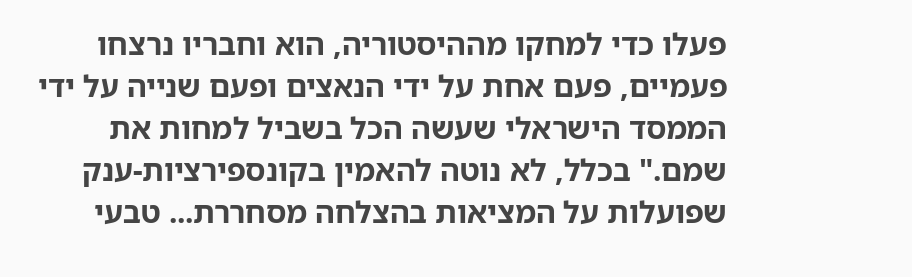פעלו כדי למחקו מההיסטוריה, הוא וחבריו נרצחו פעמיים, פעם אחת על ידי הנאצים ופעם שנייה על ידי הממסד הישראלי שעשה הכל בשביל למחות את שמם." בכלל, לא נוטה להאמין בקונספירציות-ענק שפועלות על המציאות בהצלחה מסחררת... טבעי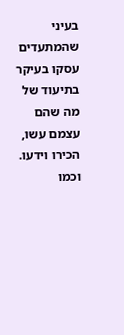בעיני שהמתעדים עסקו בעיקר בתיעוד של מה שהם עצמם עשו, הכירו וידעו. וכמו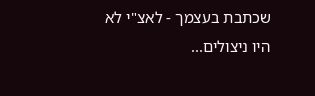שכתבת בעצמך - לאצ"י לא היו ניצולים...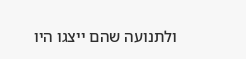ולתנועה שהם ייצגו היו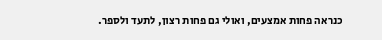כנראה פחות אמצעים, ואולי גם פחות רצון, לתעד ולספר.